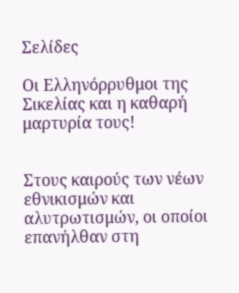Σελίδες

Οι Ελληνόρρυθμοι της Σικελίας και η καθαρή μαρτυρία τους!


Στους καιρούς των νέων εθνικισμών και αλυτρωτισμών, οι οποίοι επανήλθαν στη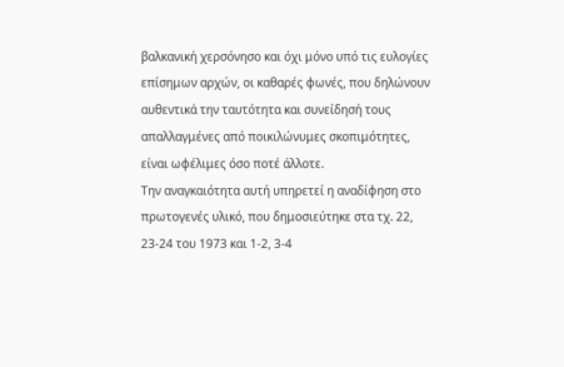βαλκανική χερσόνησο και όχι μόνο υπό τις ευλογίες επίσημων αρχών, οι καθαρές φωνές, που δηλώνουν αυθεντικά την ταυτότητα και συνείδησή τους απαλλαγμένες από ποικιλώνυμες σκοπιμότητες, είναι ωφέλιμες όσο ποτέ άλλοτε.
Την αναγκαιότητα αυτή υπηρετεί η αναδίφηση στο πρωτογενές υλικό, που δημοσιεύτηκε στα τχ. 22, 23-24 του 1973 και 1-2, 3-4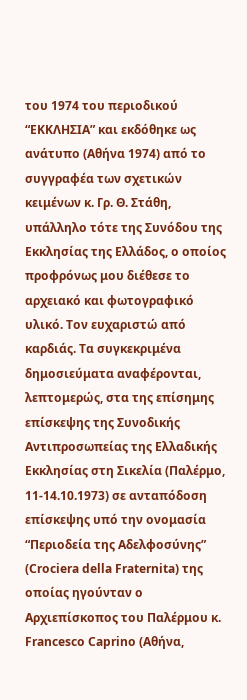του 1974 του περιοδικού “ΕΚΚΛΗΣΙΑ” και εκδόθηκε ως ανάτυπο (Αθήνα 1974) από το συγγραφέα των σχετικών κειμένων κ. Γρ. Θ. Στάθη, υπάλληλο τότε της Συνόδου της Εκκλησίας της Ελλάδος, ο οποίος προφρόνως μου διέθεσε το αρχειακό και φωτογραφικό υλικό. Τον ευχαριστώ από καρδιάς. Τα συγκεκριμένα δημοσιεύματα αναφέρονται, λεπτομερώς, στα της επίσημης επίσκεψης της Συνοδικής Αντιπροσωπείας της Ελλαδικής Εκκλησίας στη Σικελία (Παλέρμο, 11-14.10.1973) σε ανταπόδοση επίσκεψης υπό την ονομασία “Περιοδεία της Αδελφοσύνης” (Crociera della Fraternita) της οποίας ηγούνταν ο Αρχιεπίσκοπος του Παλέρμου κ. Francesco Caprino (Αθήνα,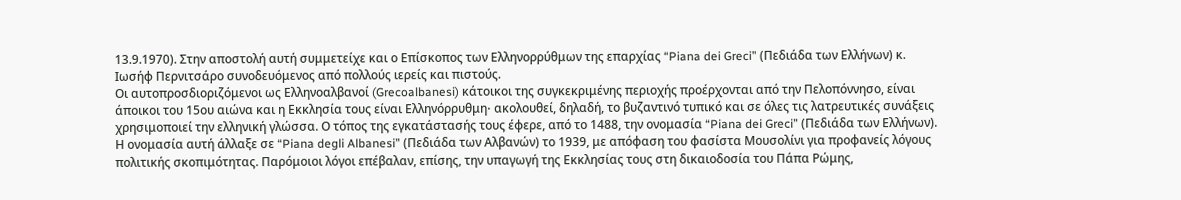13.9.1970). Στην αποστολή αυτή συμμετείχε και ο Επίσκοπος των Ελληνορρύθμων της επαρχίας “Piana dei Greci” (Πεδιάδα των Ελλήνων) κ. Ιωσήφ Περνιτσάρο συνοδευόμενος από πολλούς ιερείς και πιστούς.
Οι αυτοπροσδιοριζόμενοι ως Ελληνοαλβανοί (Grecoalbanesi) κάτοικοι της συγκεκριμένης περιοχής προέρχονται από την Πελοπόννησο, είναι άποικοι του 15ου αιώνα και η Εκκλησία τους είναι Ελληνόρρυθμη⋅ ακολουθεί, δηλαδή, το βυζαντινό τυπικό και σε όλες τις λατρευτικές συνάξεις χρησιμοποιεί την ελληνική γλώσσα. Ο τόπος της εγκατάστασής τους έφερε, από το 1488, την ονομασία “Piana dei Greci” (Πεδιάδα των Ελλήνων). Η ονομασία αυτή άλλαξε σε “Piana degli Albanesi” (Πεδιάδα των Αλβανών) το 1939, με απόφαση του φασίστα Μουσολίνι για προφανείς λόγους πολιτικής σκοπιμότητας. Παρόμοιοι λόγοι επέβαλαν, επίσης, την υπαγωγή της Εκκλησίας τους στη δικαιοδοσία του Πάπα Ρώμης,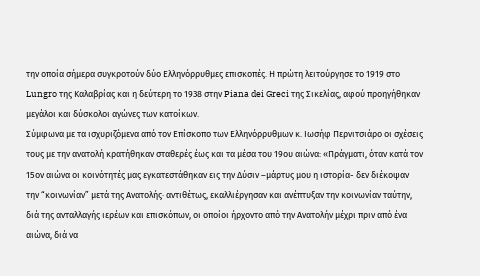την οποία σήμερα συγκροτούν δύο Ελληνόρρυθμες επισκοπές. Η πρώτη λειτούργησε το 1919 στο Lungro της Καλαβρίας και η δεύτερη το 1938 στην Piana dei Greci της Σικελίας, αφού προηγήθηκαν μεγάλοι και δύσκολοι αγώνες των κατοίκων.
Σύμφωνα με τα ισχυριζόμενα από τον Επίσκοπο των Ελληνόρρυθμων κ. Ιωσήφ Περνιτσιάρο οι σχέσεις τους με την ανατολή κρατήθηκαν σταθερές έως και τα μέσα του 19ου αιώνα: «Πράγματι, όταν κατά τον 15ον αιώνα οι κοινότητές μας εγκατεστάθηκαν εις την Δύσιν –μάρτυς μου η ιστορία- δεν διέκοψαν την “κοινωνίαν” μετά της Ανατολής⋅ αντιθέτως, εκαλλιέργησαν και ανέπτυξαν την κοινωνίαν ταύτην, διά της ανταλλαγής ιερέων και επισκόπων, οι οποίοι ήρχοντο από την Ανατολήν μέχρι πριν από ένα αιώνα, διά να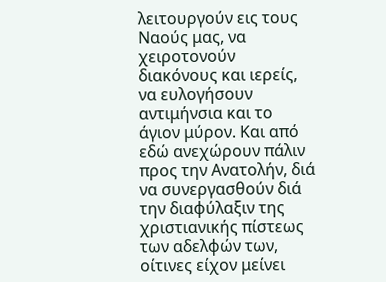λειτουργούν εις τους Ναούς μας, να χειροτονούν διακόνους και ιερείς, να ευλογήσουν αντιμήνσια και το άγιον μύρον. Και από εδώ ανεχώρουν πάλιν προς την Ανατολήν, διά να συνεργασθούν διά την διαφύλαξιν της χριστιανικής πίστεως των αδελφών των, οίτινες είχον μείνει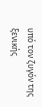υπό τον ζυγόν της ξενικής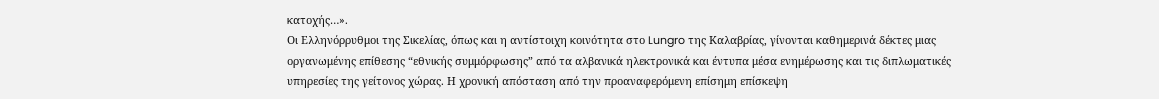κατοχής…».
Οι Ελληνόρρυθμοι της Σικελίας, όπως και η αντίστοιχη κοινότητα στο Lungro της Καλαβρίας, γίνονται καθημερινά δέκτες μιας οργανωμένης επίθεσης “εθνικής συμμόρφωσης” από τα αλβανικά ηλεκτρονικά και έντυπα μέσα ενημέρωσης και τις διπλωματικές υπηρεσίες της γείτονος χώρας. Η χρονική απόσταση από την προαναφερόμενη επίσημη επίσκεψη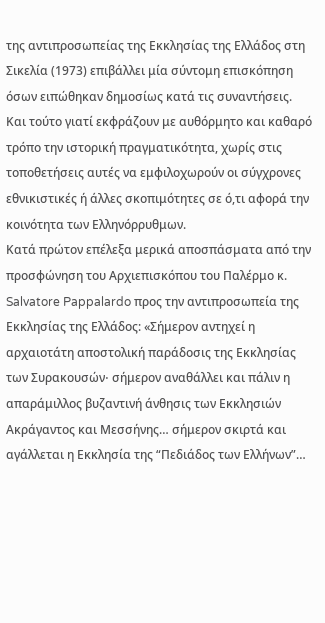της αντιπροσωπείας της Εκκλησίας της Ελλάδος στη Σικελία (1973) επιβάλλει μία σύντομη επισκόπηση όσων ειπώθηκαν δημοσίως κατά τις συναντήσεις. Και τούτο γιατί εκφράζουν με αυθόρμητο και καθαρό τρόπο την ιστορική πραγματικότητα, χωρίς στις τοποθετήσεις αυτές να εμφιλοχωρούν οι σύγχρονες εθνικιστικές ή άλλες σκοπιμότητες σε ό,τι αφορά την κοινότητα των Ελληνόρρυθμων.
Κατά πρώτον επέλεξα μερικά αποσπάσματα από την προσφώνηση του Αρχιεπισκόπου του Παλέρμο κ. Salvatore Pappalardo προς την αντιπροσωπεία της Εκκλησίας της Ελλάδος: «Σήμερον αντηχεί η αρχαιοτάτη αποστολική παράδοσις της Εκκλησίας των Συρακουσών⋅ σήμερον αναθάλλει και πάλιν η απαράμιλλος βυζαντινή άνθησις των Εκκλησιών Ακράγαντος και Μεσσήνης… σήμερον σκιρτά και αγάλλεται η Εκκλησία της “Πεδιάδος των Ελλήνων”…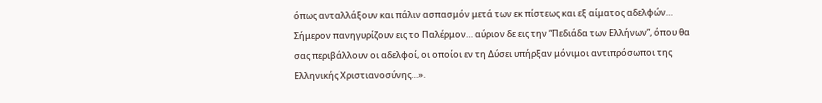όπως ανταλλάξουν και πάλιν ασπασμόν μετά των εκ πίστεως και εξ αίματος αδελφών… Σήμερον πανηγυρίζουν εις το Παλέρμον… αύριον δε εις την “Πεδιάδα των Ελλήνων”, όπου θα σας περιβάλλουν οι αδελφοί, οι οποίοι εν τη Δύσει υπήρξαν μόνιμοι αντιπρόσωποι της Ελληνικής Χριστιανοσύνης…».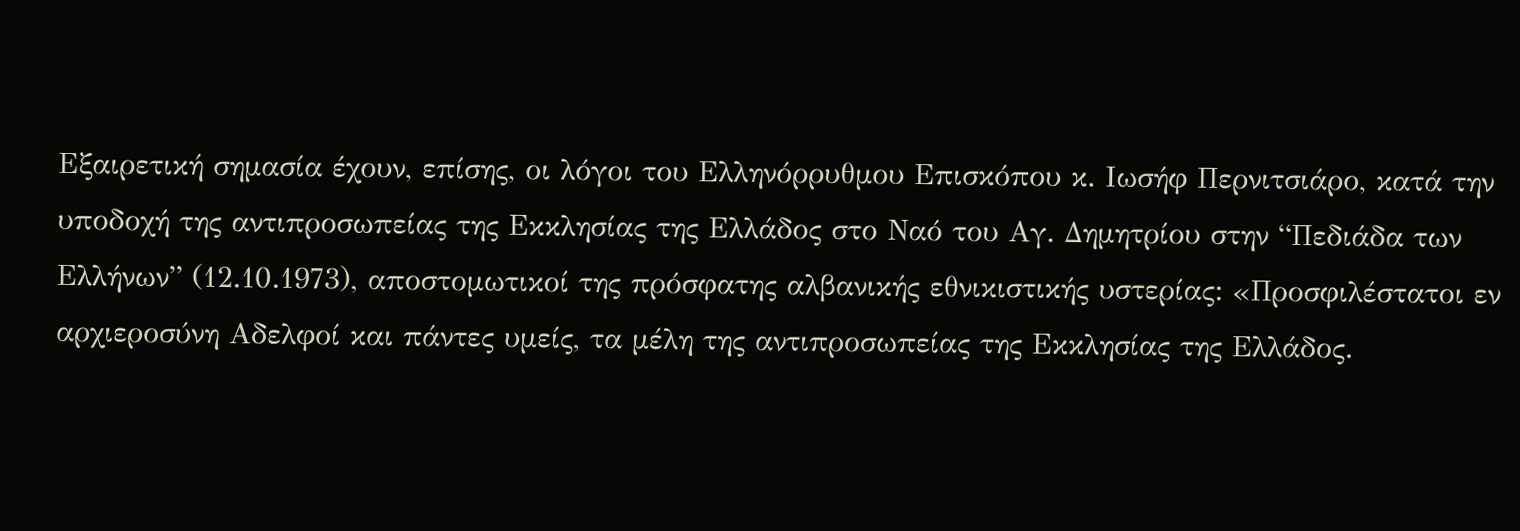Εξαιρετική σημασία έχουν, επίσης, οι λόγοι του Ελληνόρρυθμου Επισκόπου κ. Ιωσήφ Περνιτσιάρο, κατά την υποδοχή της αντιπροσωπείας της Εκκλησίας της Ελλάδος στο Ναό του Αγ. Δημητρίου στην “Πεδιάδα των Ελλήνων” (12.10.1973), αποστομωτικοί της πρόσφατης αλβανικής εθνικιστικής υστερίας: «Προσφιλέστατοι εν αρχιεροσύνη Αδελφοί και πάντες υμείς, τα μέλη της αντιπροσωπείας της Εκκλησίας της Ελλάδος.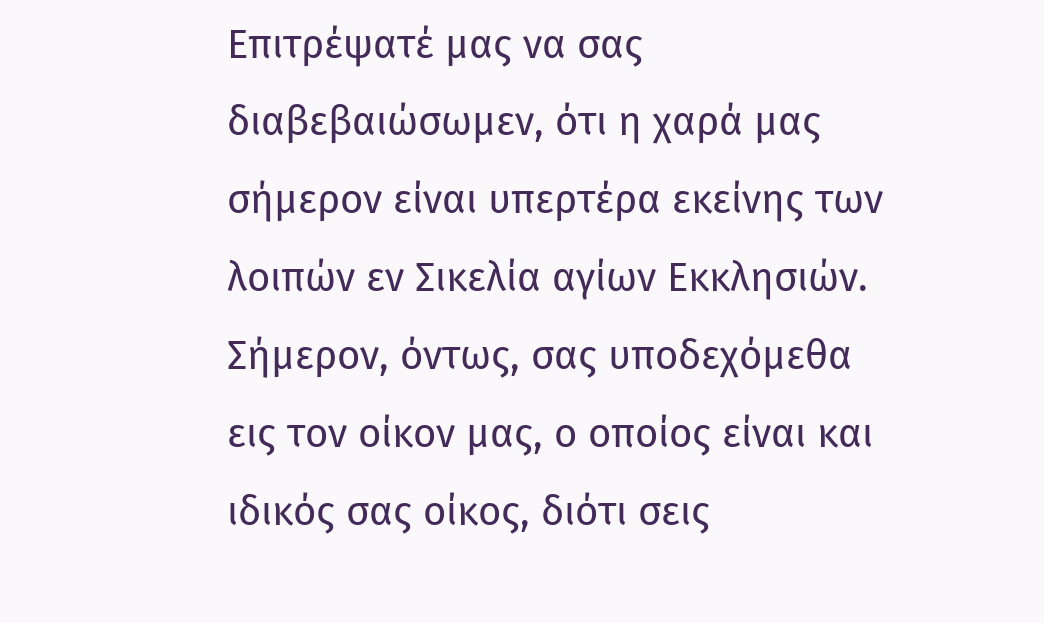Επιτρέψατέ μας να σας διαβεβαιώσωμεν, ότι η χαρά μας σήμερον είναι υπερτέρα εκείνης των λοιπών εν Σικελία αγίων Εκκλησιών. Σήμερον, όντως, σας υποδεχόμεθα εις τον οίκον μας, ο οποίος είναι και ιδικός σας οίκος, διότι σεις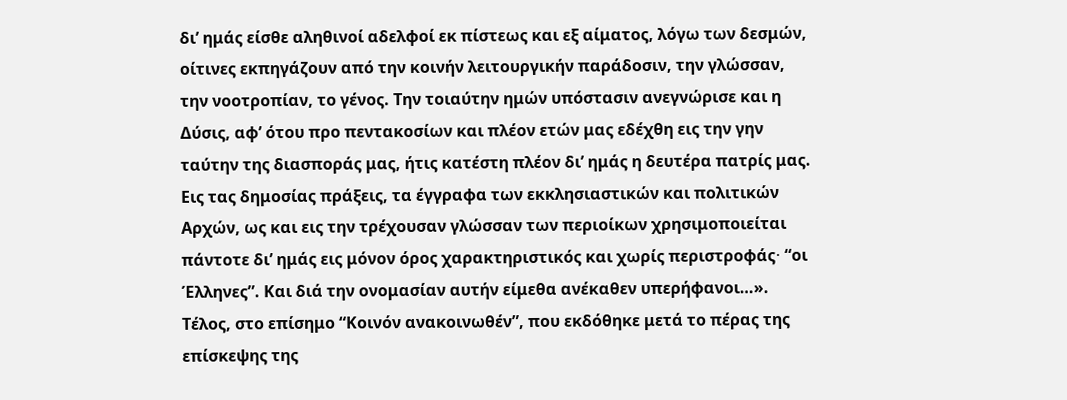δι’ ημάς είσθε αληθινοί αδελφοί εκ πίστεως και εξ αίματος, λόγω των δεσμών, οίτινες εκπηγάζουν από την κοινήν λειτουργικήν παράδοσιν, την γλώσσαν, την νοοτροπίαν, το γένος. Την τοιαύτην ημών υπόστασιν ανεγνώρισε και η Δύσις, αφ’ ότου προ πεντακοσίων και πλέον ετών μας εδέχθη εις την γην ταύτην της διασποράς μας, ήτις κατέστη πλέον δι’ ημάς η δευτέρα πατρίς μας. Εις τας δημοσίας πράξεις, τα έγγραφα των εκκλησιαστικών και πολιτικών Αρχών, ως και εις την τρέχουσαν γλώσσαν των περιοίκων χρησιμοποιείται πάντοτε δι’ ημάς εις μόνον όρος χαρακτηριστικός και χωρίς περιστροφάς⋅ “οι Έλληνες”. Και διά την ονομασίαν αυτήν είμεθα ανέκαθεν υπερήφανοι…».
Τέλος, στο επίσημο “Κοινόν ανακοινωθέν”, που εκδόθηκε μετά το πέρας της επίσκεψης της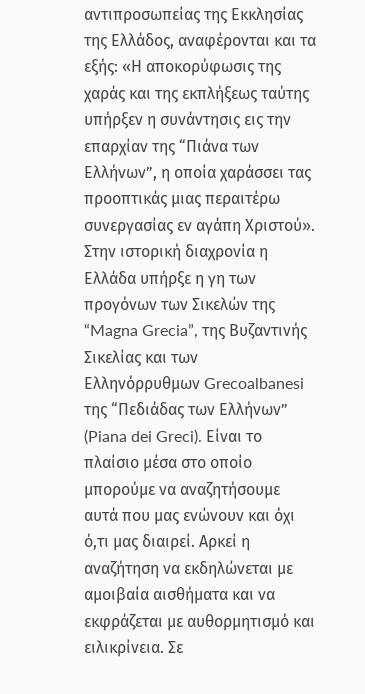αντιπροσωπείας της Εκκλησίας της Ελλάδος, αναφέρονται και τα εξής: «Η αποκορύφωσις της χαράς και της εκπλήξεως ταύτης υπήρξεν η συνάντησις εις την επαρχίαν της “Πιάνα των Ελλήνων”, η οποία χαράσσει τας προοπτικάς μιας περαιτέρω συνεργασίας εν αγάπη Χριστού».
Στην ιστορική διαχρονία η Ελλάδα υπήρξε η γη των προγόνων των Σικελών της “Magna Grecia”, της Βυζαντινής Σικελίας και των Ελληνόρρυθμων Grecoalbanesi της “Πεδιάδας των Ελλήνων” (Piana dei Greci). Είναι το πλαίσιο μέσα στο οποίο μπορούμε να αναζητήσουμε αυτά που μας ενώνουν και όχι ό,τι μας διαιρεί. Αρκεί η αναζήτηση να εκδηλώνεται με αμοιβαία αισθήματα και να εκφράζεται με αυθορμητισμό και ειλικρίνεια. Σε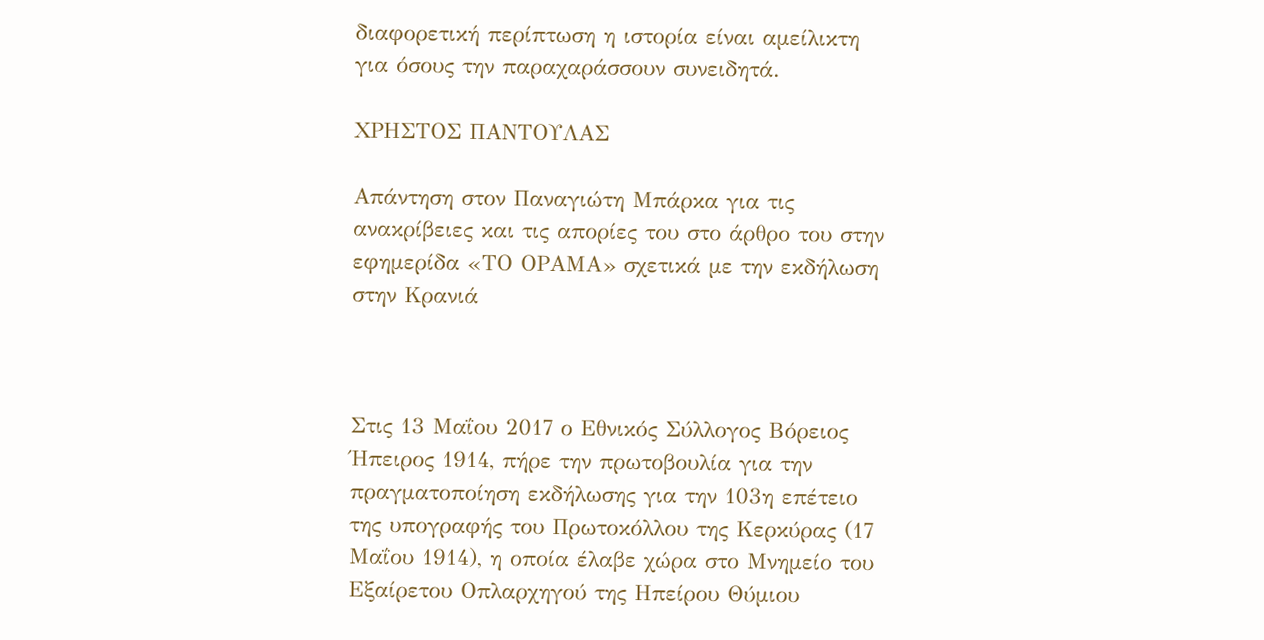διαφορετική περίπτωση η ιστορία είναι αμείλικτη για όσους την παραχαράσσουν συνειδητά.

ΧΡΗΣΤΟΣ ΠΑΝΤΟΥΛΑΣ

Απάντηση στον Παναγιώτη Μπάρκα για τις ανακρίβειες και τις απορίες του στο άρθρο του στην εφημερίδα «ΤΟ ΟΡΑΜΑ» σχετικά με την εκδήλωση στην Κρανιά



Στις 13 Μαΐου 2017 ο Εθνικός Σύλλογος Βόρειος Ήπειρος 1914, πήρε την πρωτοβουλία για την πραγματοποίηση εκδήλωσης για την 103η επέτειο της υπογραφής του Πρωτοκόλλου της Κερκύρας (17 Μαΐου 1914), η οποία έλαβε χώρα στο Μνημείο του Εξαίρετου Οπλαρχηγού της Ηπείρου Θύμιου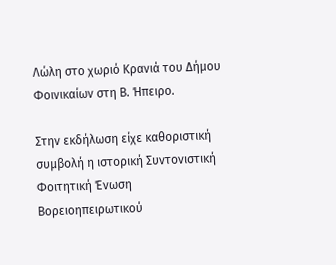Λώλη στο χωριό Κρανιά του Δήμου Φοινικαίων στη Β. Ήπειρο.

Στην εκδήλωση είχε καθοριστική συμβολή η ιστορική Συντονιστική Φοιτητική Ένωση Βορειοηπειρωτικού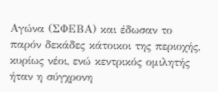Αγώνα (ΣΦΕΒΑ) και έδωσαν το παρόν δεκάδες κάτοικοι της περιοχής, κυρίως νέοι, ενώ κεντρικός ομιλητής ήταν η σύγχρονη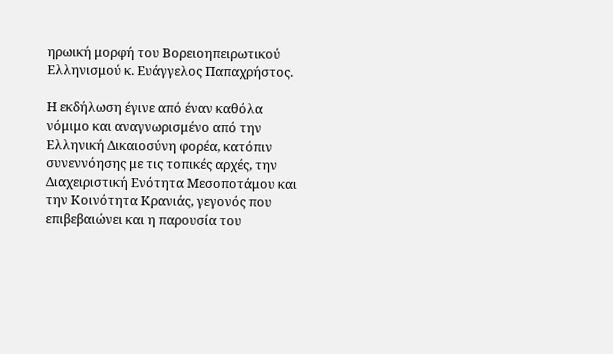ηρωική μορφή του Βορειοηπειρωτικού Ελληνισμού κ. Ευάγγελος Παπαχρήστος.

Η εκδήλωση έγινε από έναν καθόλα νόμιμο και αναγνωρισμένο από την Ελληνική Δικαιοσύνη φορέα, κατόπιν συνεννόησης με τις τοπικές αρχές, την Διαχειριστική Ενότητα Μεσοποτάμου και την Κοινότητα Κρανιάς, γεγονός που επιβεβαιώνει και η παρουσία του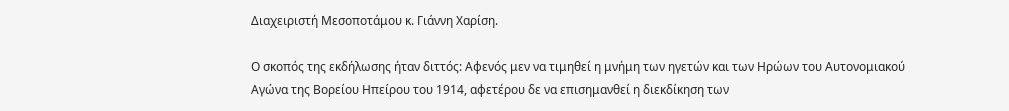Διαχειριστή Μεσοποτάμου κ. Γιάννη Χαρίση.

Ο σκοπός της εκδήλωσης ήταν διττός: Αφενός μεν να τιμηθεί η μνήμη των ηγετών και των Ηρώων του Αυτονομιακού Αγώνα της Βορείου Ηπείρου του 1914, αφετέρου δε να επισημανθεί η διεκδίκηση των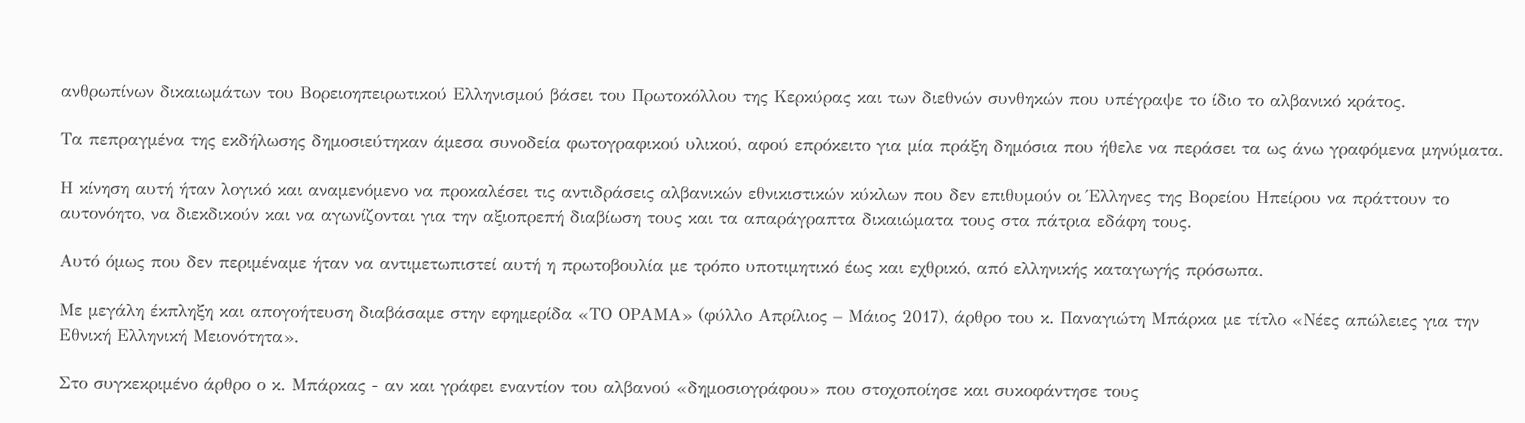ανθρωπίνων δικαιωμάτων του Βορειοηπειρωτικού Ελληνισμού βάσει του Πρωτοκόλλου της Κερκύρας και των διεθνών συνθηκών που υπέγραψε το ίδιο το αλβανικό κράτος.

Τα πεπραγμένα της εκδήλωσης δημοσιεύτηκαν άμεσα συνοδεία φωτογραφικού υλικού, αφού επρόκειτο για μία πράξη δημόσια που ήθελε να περάσει τα ως άνω γραφόμενα μηνύματα.

Η κίνηση αυτή ήταν λογικό και αναμενόμενο να προκαλέσει τις αντιδράσεις αλβανικών εθνικιστικών κύκλων που δεν επιθυμούν οι Έλληνες της Βορείου Ηπείρου να πράττουν το αυτονόητο, να διεκδικούν και να αγωνίζονται για την αξιοπρεπή διαβίωση τους και τα απαράγραπτα δικαιώματα τους στα πάτρια εδάφη τους.

Αυτό όμως που δεν περιμέναμε ήταν να αντιμετωπιστεί αυτή η πρωτοβουλία με τρόπο υποτιμητικό έως και εχθρικό, από ελληνικής καταγωγής πρόσωπα.

Με μεγάλη έκπληξη και απογοήτευση διαβάσαμε στην εφημερίδα «ΤΟ ΟΡΑΜΑ» (φύλλο Απρίλιος – Μάιος 2017), άρθρο του κ. Παναγιώτη Μπάρκα με τίτλο «Νέες απώλειες για την Εθνική Ελληνική Μειονότητα».

Στο συγκεκριμένο άρθρο ο κ. Μπάρκας - αν και γράφει εναντίον του αλβανού «δημοσιογράφου» που στοχοποίησε και συκοφάντησε τους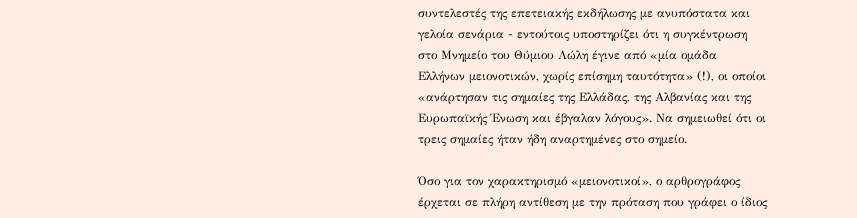συντελεστές της επετειακής εκδήλωσης με ανυπόστατα και γελοία σενάρια - εντούτοις υποστηρίζει ότι η συγκέντρωση στο Μνημείο του Θύμιου Λώλη έγινε από «μία ομάδα Ελλήνων μειονοτικών, χωρίς επίσημη ταυτότητα» (!), οι οποίοι «ανάρτησαν τις σημαίες της Ελλάδας, της Αλβανίας και της Ευρωπαϊκής Ένωση και έβγαλαν λόγους». Να σημειωθεί ότι οι τρεις σημαίες ήταν ήδη αναρτημένες στο σημείο.

Όσο για τον χαρακτηρισμό «μειονοτικοί», ο αρθρογράφος έρχεται σε πλήρη αντίθεση με την πρόταση που γράφει ο ίδιος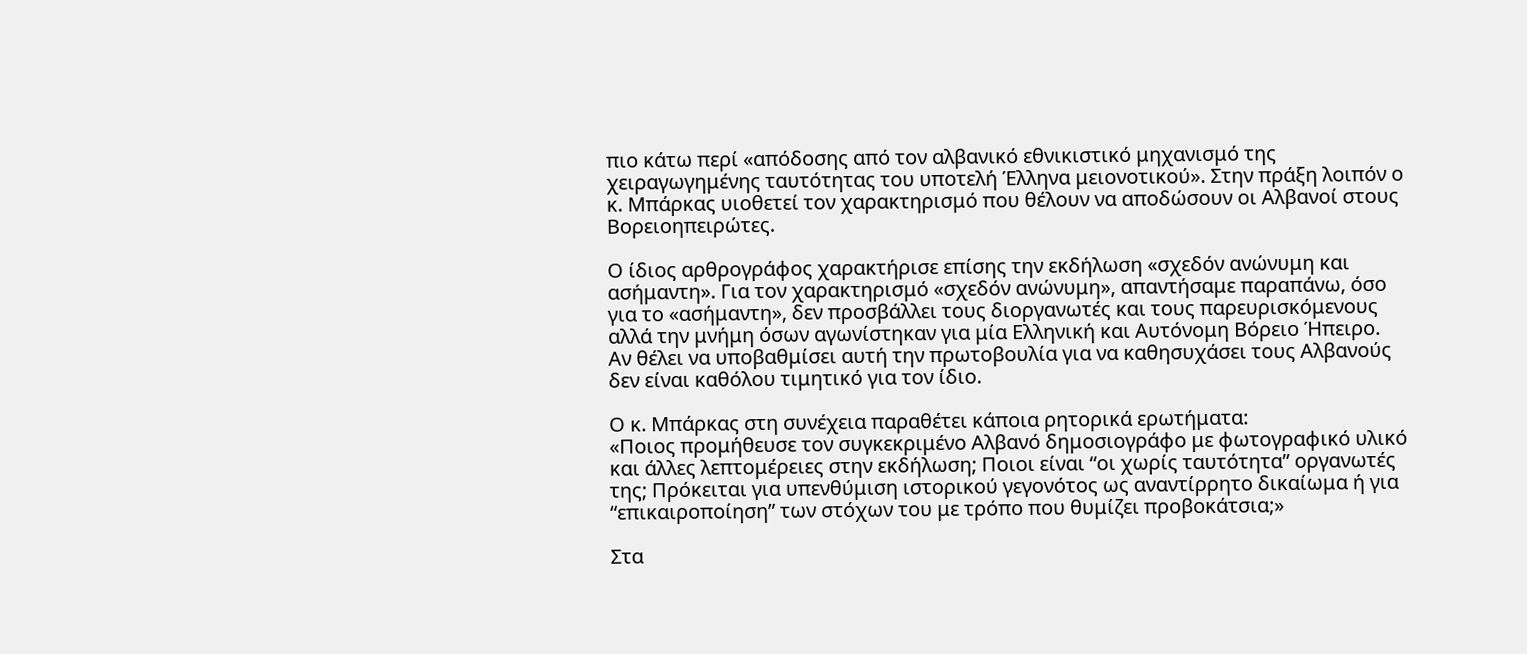πιο κάτω περί «απόδοσης από τον αλβανικό εθνικιστικό μηχανισμό της χειραγωγημένης ταυτότητας του υποτελή Έλληνα μειονοτικού». Στην πράξη λοιπόν ο κ. Μπάρκας υιοθετεί τον χαρακτηρισμό που θέλουν να αποδώσουν οι Αλβανοί στους Βορειοηπειρώτες.

Ο ίδιος αρθρογράφος χαρακτήρισε επίσης την εκδήλωση «σχεδόν ανώνυμη και ασήμαντη». Για τον χαρακτηρισμό «σχεδόν ανώνυμη», απαντήσαμε παραπάνω, όσο για το «ασήμαντη», δεν προσβάλλει τους διοργανωτές και τους παρευρισκόμενους αλλά την μνήμη όσων αγωνίστηκαν για μία Ελληνική και Αυτόνομη Βόρειο Ήπειρο.
Αν θέλει να υποβαθμίσει αυτή την πρωτοβουλία για να καθησυχάσει τους Αλβανούς δεν είναι καθόλου τιμητικό για τον ίδιο.

Ο κ. Μπάρκας στη συνέχεια παραθέτει κάποια ρητορικά ερωτήματα:
«Ποιος προμήθευσε τον συγκεκριμένο Αλβανό δημοσιογράφο με φωτογραφικό υλικό και άλλες λεπτομέρειες στην εκδήλωση; Ποιοι είναι “οι χωρίς ταυτότητα” οργανωτές της; Πρόκειται για υπενθύμιση ιστορικού γεγονότος ως αναντίρρητο δικαίωμα ή για “επικαιροποίηση” των στόχων του με τρόπο που θυμίζει προβοκάτσια;»

Στα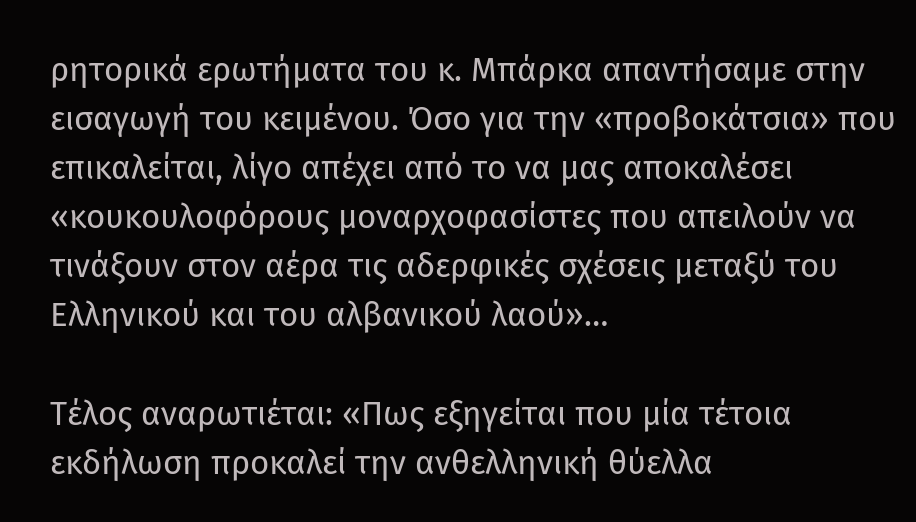ρητορικά ερωτήματα του κ. Μπάρκα απαντήσαμε στην εισαγωγή του κειμένου. Όσο για την «προβοκάτσια» που επικαλείται, λίγο απέχει από το να μας αποκαλέσει «κουκουλοφόρους μοναρχοφασίστες που απειλούν να τινάξουν στον αέρα τις αδερφικές σχέσεις μεταξύ του Ελληνικού και του αλβανικού λαού»…

Τέλος αναρωτιέται: «Πως εξηγείται που μία τέτοια εκδήλωση προκαλεί την ανθελληνική θύελλα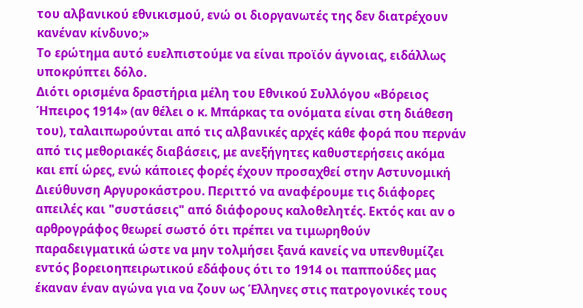του αλβανικού εθνικισμού, ενώ οι διοργανωτές της δεν διατρέχουν κανέναν κίνδυνο;»
Το ερώτημα αυτό ευελπιστούμε να είναι προϊόν άγνοιας, ειδάλλως υποκρύπτει δόλο.
Διότι ορισμένα δραστήρια μέλη του Εθνικού Συλλόγου «Βόρειος Ήπειρος 1914» (αν θέλει ο κ. Μπάρκας τα ονόματα είναι στη διάθεση του), ταλαιπωρούνται από τις αλβανικές αρχές κάθε φορά που περνάν από τις μεθοριακές διαβάσεις, με ανεξήγητες καθυστερήσεις ακόμα και επί ώρες, ενώ κάποιες φορές έχουν προσαχθεί στην Αστυνομική Διεύθυνση Αργυροκάστρου. Περιττό να αναφέρουμε τις διάφορες απειλές και "συστάσεις" από διάφορους καλοθελητές. Εκτός και αν ο αρθρογράφος θεωρεί σωστό ότι πρέπει να τιμωρηθούν παραδειγματικά ώστε να μην τολμήσει ξανά κανείς να υπενθυμίζει εντός βορειοηπειρωτικού εδάφους ότι το 1914 οι παππούδες μας έκαναν έναν αγώνα για να ζουν ως Έλληνες στις πατρογονικές τους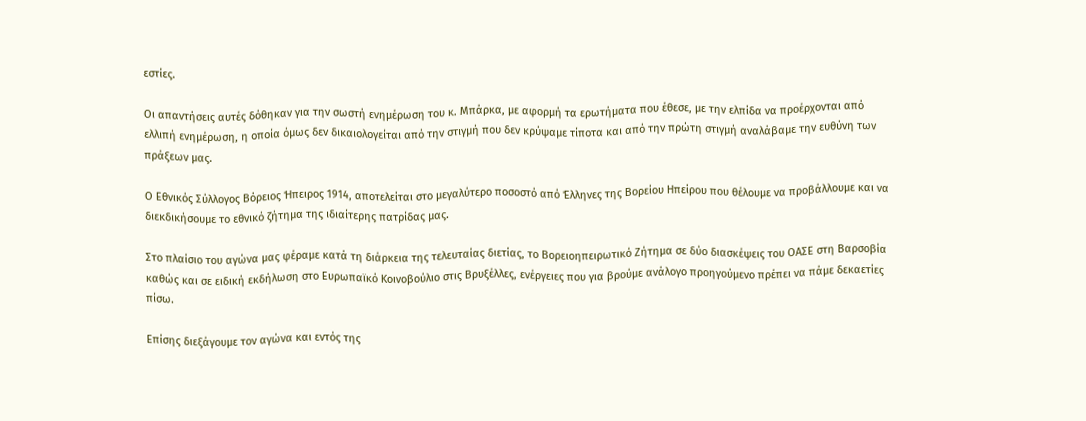εστίες.

Οι απαντήσεις αυτές δόθηκαν για την σωστή ενημέρωση του κ. Μπάρκα, με αφορμή τα ερωτήματα που έθεσε, με την ελπίδα να προέρχονται από ελλιπή ενημέρωση, η οποία όμως δεν δικαιολογείται από την στιγμή που δεν κρύψαμε τίποτα και από την πρώτη στιγμή αναλάβαμε την ευθύνη των πράξεων μας.

Ο Εθνικός Σύλλογος Βόρειος Ήπειρος 1914, αποτελείται στο μεγαλύτερο ποσοστό από Έλληνες της Βορείου Ηπείρου που θέλουμε να προβάλλουμε και να διεκδικήσουμε το εθνικό ζήτημα της ιδιαίτερης πατρίδας μας.

Στο πλαίσιο του αγώνα μας φέραμε κατά τη διάρκεια της τελευταίας διετίας, το Βορειοηπειρωτικό Ζήτημα σε δύο διασκέψεις του ΟΑΣΕ στη Βαρσοβία καθώς και σε ειδική εκδήλωση στο Ευρωπαϊκό Κοινοβούλιο στις Βρυξέλλες, ενέργειες που για βρούμε ανάλογο προηγούμενο πρέπει να πάμε δεκαετίες πίσω.

Επίσης διεξάγουμε τον αγώνα και εντός της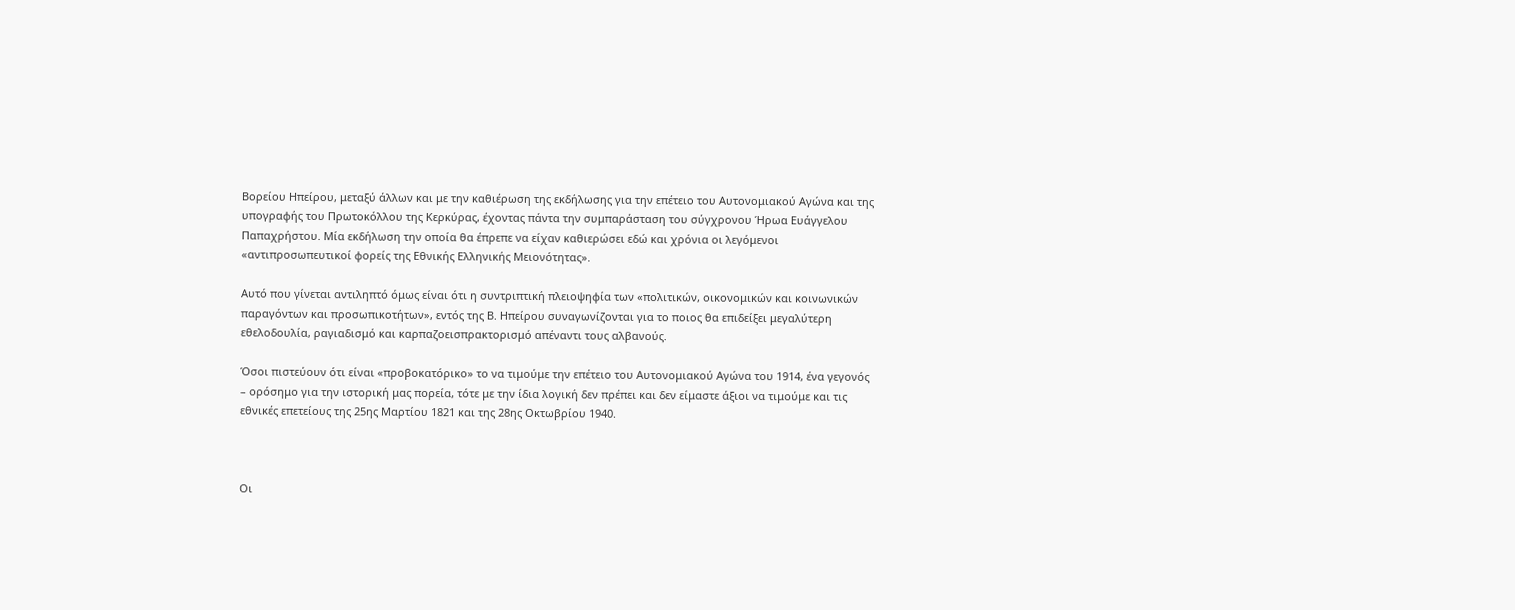Βορείου Ηπείρου, μεταξύ άλλων και με την καθιέρωση της εκδήλωσης για την επέτειο του Αυτονομιακού Αγώνα και της υπογραφής του Πρωτοκόλλου της Κερκύρας, έχοντας πάντα την συμπαράσταση του σύγχρονου Ήρωα Ευάγγελου Παπαχρήστου. Μία εκδήλωση την οποία θα έπρεπε να είχαν καθιερώσει εδώ και χρόνια οι λεγόμενοι «αντιπροσωπευτικοί φορείς της Εθνικής Ελληνικής Μειονότητας».

Αυτό που γίνεται αντιληπτό όμως είναι ότι η συντριπτική πλειοψηφία των «πολιτικών, οικονομικών και κοινωνικών παραγόντων και προσωπικοτήτων», εντός της Β. Ηπείρου συναγωνίζονται για το ποιος θα επιδείξει μεγαλύτερη εθελοδουλία, ραγιαδισμό και καρπαζοεισπρακτορισμό απέναντι τους αλβανούς.

Όσοι πιστεύουν ότι είναι «προβοκατόρικο» το να τιμούμε την επέτειο του Αυτονομιακού Αγώνα του 1914, ένα γεγονός – ορόσημο για την ιστορική μας πορεία, τότε με την ίδια λογική δεν πρέπει και δεν είμαστε άξιοι να τιμούμε και τις εθνικές επετείους της 25ης Μαρτίου 1821 και της 28ης Οκτωβρίου 1940.



Οι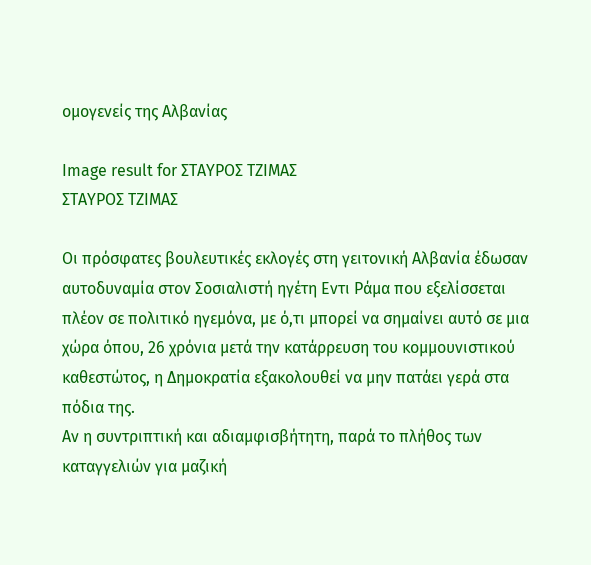ομογενείς της Αλβανίας

Image result for ΣΤΑΥΡΟΣ ΤΖΙΜΑΣ
ΣΤΑΥΡΟΣ ΤΖΙΜΑΣ

Οι πρόσφατες βουλευτικές εκλογές στη γειτονική Αλβανία έδωσαν αυτοδυναμία στον Σοσιαλιστή ηγέτη Εντι Ράμα που εξελίσσεται πλέον σε πολιτικό ηγεμόνα, με ό,τι μπορεί να σημαίνει αυτό σε μια χώρα όπου, 26 χρόνια μετά την κατάρρευση του κομμουνιστικού καθεστώτος, η Δημοκρατία εξακολουθεί να μην πατάει γερά στα πόδια της.
Αν η συντριπτική και αδιαμφισβήτητη, παρά το πλήθος των καταγγελιών για μαζική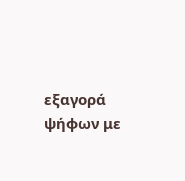εξαγορά ψήφων με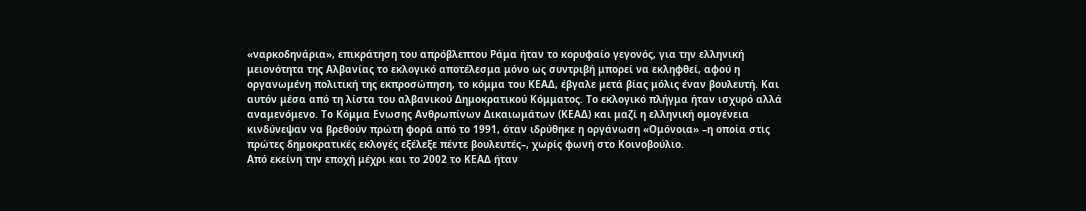«ναρκοδηνάρια», επικράτηση του απρόβλεπτου Ράμα ήταν το κορυφαίο γεγονός, για την ελληνική μειονότητα της Αλβανίας το εκλογικό αποτέλεσμα μόνο ως συντριβή μπορεί να εκληφθεί, αφού η οργανωμένη πολιτική της εκπροσώπηση, το κόμμα του ΚΕΑΔ, έβγαλε μετά βίας μόλις έναν βουλευτή. Και αυτόν μέσα από τη λίστα του αλβανικού Δημοκρατικού Κόμματος. Το εκλογικό πλήγμα ήταν ισχυρό αλλά αναμενόμενο. Το Κόμμα Ενωσης Ανθρωπίνων Δικαιωμάτων (ΚΕΑΔ) και μαζί η ελληνική ομογένεια κινδύνεψαν να βρεθούν πρώτη φορά από το 1991, όταν ιδρύθηκε η οργάνωση «Ομόνοια» –η οποία στις πρώτες δημοκρατικές εκλογές εξέλεξε πέντε βουλευτές–, χωρίς φωνή στο Kοινοβούλιο.
Από εκείνη την εποχή μέχρι και το 2002 το ΚΕΑΔ ήταν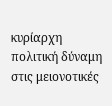κυρίαρχη πολιτική δύναμη στις μειονοτικές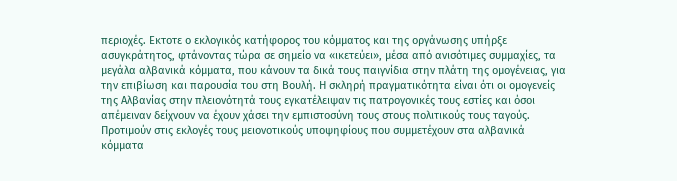περιοχές. Eκτοτε ο εκλογικός κατήφορος του κόμματος και της οργάνωσης υπήρξε ασυγκράτητος, φτάνοντας τώρα σε σημείο να «ικετεύει», μέσα από ανισότιμες συμμαχίες, τα μεγάλα αλβανικά κόμματα, που κάνουν τα δικά τους παιγνίδια στην πλάτη της ομογένειας, για την επιβίωση και παρουσία του στη Βουλή. Η σκληρή πραγματικότητα είναι ότι οι ομογενείς της Αλβανίας στην πλειονότητά τους εγκατέλειψαν τις πατρογονικές τους εστίες και όσοι απέμειναν δείχνουν να έχουν χάσει την εμπιστοσύνη τους στους πολιτικούς τους ταγούς. Προτιμούν στις εκλογές τους μειονοτικούς υποψηφίους που συμμετέχουν στα αλβανικά κόμματα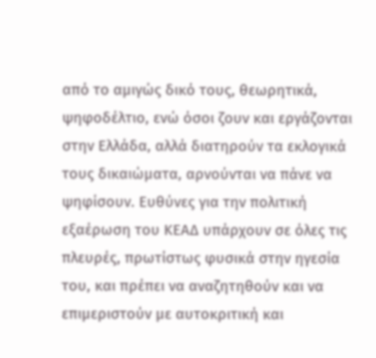από το αμιγώς δικό τους, θεωρητικά, ψηφοδέλτιο, ενώ όσοι ζουν και εργάζονται στην Ελλάδα, αλλά διατηρούν τα εκλογικά τους δικαιώματα, αρνούνται να πάνε να ψηφίσουν. Ευθύνες για την πολιτική εξαέρωση του ΚΕΑΔ υπάρχουν σε όλες τις πλευρές, πρωτίστως φυσικά στην ηγεσία του, και πρέπει να αναζητηθούν και να επιμεριστούν με αυτοκριτική και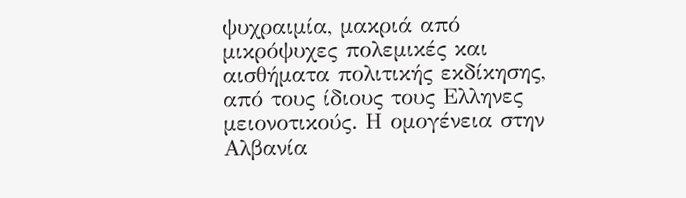ψυχραιμία, μακριά από μικρόψυχες πολεμικές και αισθήματα πολιτικής εκδίκησης, από τους ίδιους τους Ελληνες μειονοτικούς. Η ομογένεια στην Αλβανία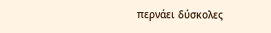περνάει δύσκολες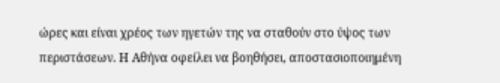ώρες και είναι χρέος των ηγετών της να σταθούν στο ύψος των περιστάσεων. Η Αθήνα οφείλει να βοηθήσει, αποστασιοποιημένη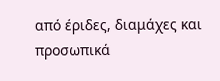από έριδες, διαμάχες και προσωπικά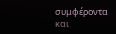συμφέροντα και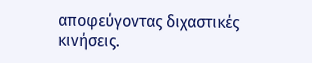αποφεύγοντας διχαστικές κινήσεις.